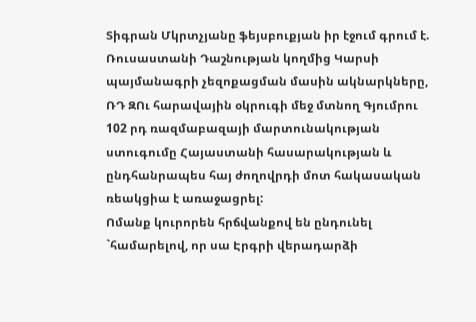Տիգրան Մկրտչյանը ֆեյսբուքյան իր էջում գրում է.
Ռուսաստանի Դաշնության կողմից Կարսի պայմանագրի չեզոքացման մասին ակնարկները, ՌԴ ԶՈւ հարավային օկրուգի մեջ մտնող Գյումրու 102 րդ ռազմաբազայի մարտունակության ստուգումը Հայաստանի հասարակության և ընդհանրապես հայ ժողովրդի մոտ հակասական ռեակցիա է առաջացրել:
Ոմանք կուրորեն հրճվանքով են ընդունել `համարելով, որ սա Էրգրի վերադարձի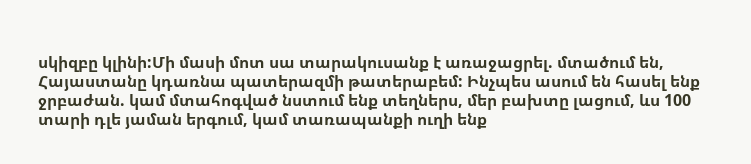սկիզբը կլինի:Մի մասի մոտ սա տարակուսանք է առաջացրել. մտածում են, Հայաստանը կդառնա պատերազմի թատերաբեմ: Ինչպես ասում են հասել ենք ջրբաժան. կամ մտահոգված նստում ենք տեղներս, մեր բախտը լացում, ևս 100 տարի դլե յաման երգում, կամ տառապանքի ուղի ենք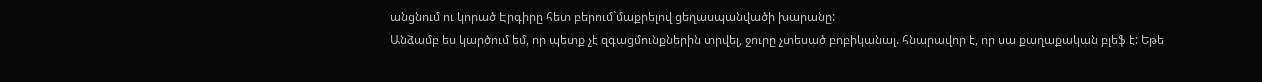անցնում ու կորած Էրգիրը հետ բերում`մաքրելով ցեղասպանվածի խարանը:
Անձամբ ես կարծում եմ, որ պետք չէ զգացմունքներին տրվել, ջուրը չտեսած բոբիկանալ. հնարավոր է, որ սա քաղաքական բլեֆ է: Եթե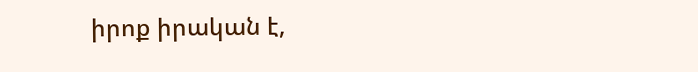իրոք իրական է,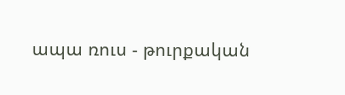ապա ռուս - թուրքական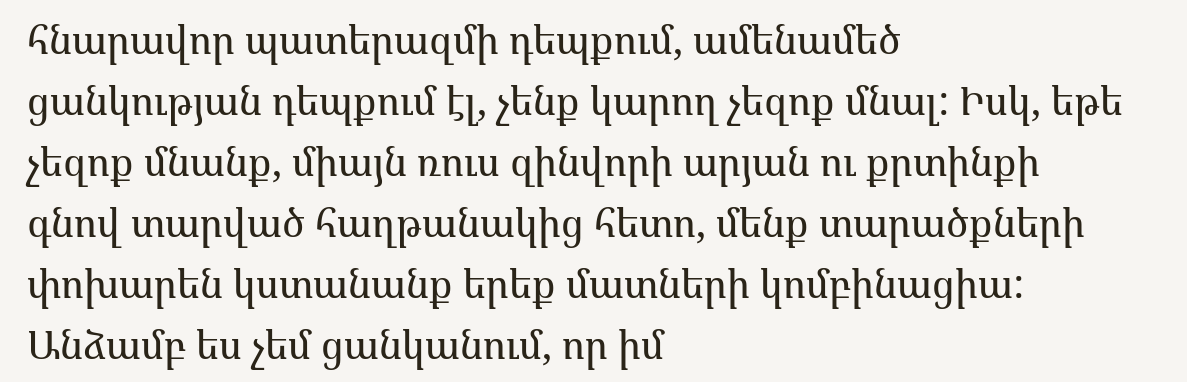հնարավոր պատերազմի դեպքում, ամենամեծ ցանկության դեպքում էլ, չենք կարող չեզոք մնալ: Իսկ, եթե չեզոք մնանք, միայն ռուս զինվորի արյան ու քրտինքի գնով տարված հաղթանակից հետո, մենք տարածքների փոխարեն կստանանք երեք մատների կոմբինացիա: Անձամբ ես չեմ ցանկանում, որ իմ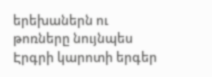երեխաներն ու թոռները նույնպես Էրգրի կարոտի երգեր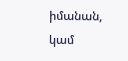իմանան, կամ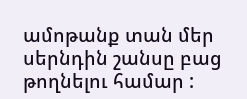ամոթանք տան մեր սերնդին շանսը բաց թողնելու համար :